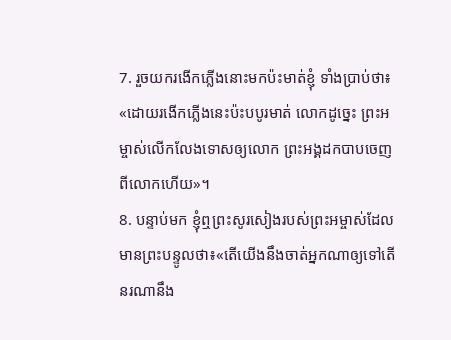7. រួចយករងើកភ្លើងនោះមកប៉ះមាត់ខ្ញុំ ទាំងប្រាប់ថា៖ «ដោយរងើកភ្លើងនេះប៉ះបបូរមាត់ លោកដូច្នេះ ព្រះអម្ចាស់លើកលែងទោសឲ្យលោក ព្រះអង្គដកបាបចេញពីលោកហើយ»។
8. បន្ទាប់មក ខ្ញុំឮព្រះសូរសៀងរបស់ព្រះអម្ចាស់ដែលមានព្រះបន្ទូលថា៖«តើយើងនឹងចាត់អ្នកណាឲ្យទៅតើនរណានឹង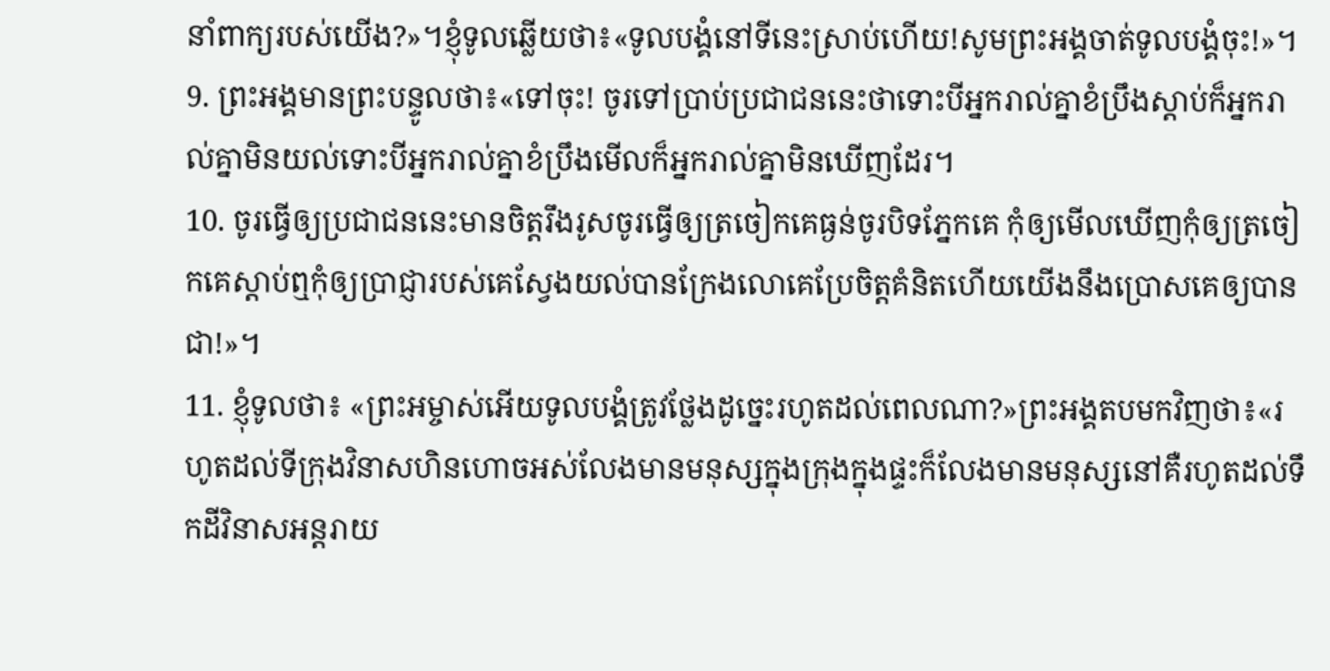នាំពាក្យរបស់យើង?»។ខ្ញុំទូលឆ្លើយថា៖«ទូលបង្គំនៅទីនេះស្រាប់ហើយ!សូមព្រះអង្គចាត់ទូលបង្គំចុះ!»។
9. ព្រះអង្គមានព្រះបន្ទូលថា៖«ទៅចុះ! ចូរទៅប្រាប់ប្រជាជននេះថាទោះបីអ្នករាល់គ្នាខំប្រឹងស្ដាប់ក៏អ្នករាល់គ្នាមិនយល់ទោះបីអ្នករាល់គ្នាខំប្រឹងមើលក៏អ្នករាល់គ្នាមិនឃើញដែរ។
10. ចូរធ្វើឲ្យប្រជាជននេះមានចិត្តរឹងរូសចូរធ្វើឲ្យត្រចៀកគេធ្ងន់ចូរបិទភ្នែកគេ កុំឲ្យមើលឃើញកុំឲ្យត្រចៀកគេស្ដាប់ឮកុំឲ្យប្រាជ្ញារបស់គេស្វែងយល់បានក្រែងលោគេប្រែចិត្តគំនិតហើយយើងនឹងប្រោសគេឲ្យបានជា!»។
11. ខ្ញុំទូលថា៖ «ព្រះអម្ចាស់អើយទូលបង្គំត្រូវថ្លែងដូច្នេះរហូតដល់ពេលណា?»ព្រះអង្គតបមកវិញថា៖«រហូតដល់ទីក្រុងវិនាសហិនហោចអស់លែងមានមនុស្សក្នុងក្រុងក្នុងផ្ទះក៏លែងមានមនុស្សនៅគឺរហូតដល់ទឹកដីវិនាសអន្តរាយ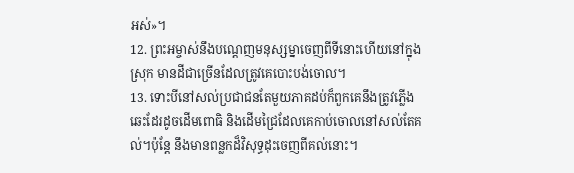អស់»។
12. ព្រះអម្ចាស់នឹងបណ្ដេញមនុស្សម្នាចេញពីទីនោះហើយនៅក្នុងស្រុក មានដីជាច្រើនដែលត្រូវគេបោះបង់ចោល។
13. ទោះបីនៅសល់ប្រជាជនតែមួយភាគដប់ក៏ពួកគេនឹងត្រូវភ្លើងឆេះដែរដូចដើមពោធិ និងដើមជ្រៃដែលគេកាប់ចោលនៅសល់តែគល់។ប៉ុន្តែ នឹងមានពន្លកដ៏វិសុទ្ធដុះចេញពីគល់នោះ។